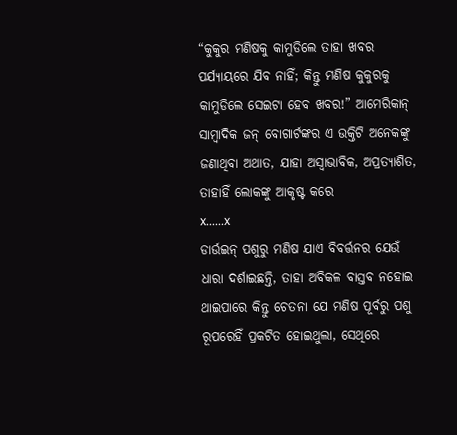“କୁକୁର ମଣିଷକୁ କାମୁଡିଲେ ତାହା ଖବର ପର୍ଯ୍ୟାୟରେ ଯିବ ନାହିଁ; କିନ୍ତୁ ମଣିଷ କୁକୁରକୁ କାମୁଡିଲେ ସେଇଟା ହେବ ଖବର!” ଆମେରିକାନ୍ ସାମ୍ବାଦିକ ଜନ୍ ବୋଗାର୍ଟଙ୍କର ଏ ଉକ୍ତିଟି ଅନେକଙ୍କୁ ଜଣାଥିବା ଅଥାତ, ଯାହା ଅସ୍ବାଭାବିକ, ଅପ୍ରତ୍ୟାଶିତ, ତାହାହିଁ ଲୋକଙ୍କୁ ଆକୃଷ୍ଟ କରେ
x......x
ଡାର୍ଉଇନ୍ ପଶୁରୁ ମଣିଷ ଯାଏ ବିବର୍ତ୍ତନର ଯେଉଁ ଧାରା ଦର୍ଶାଇଛନ୍ତି, ତାହା ଅବିକଳ ବାସ୍ତବ ନହୋଇ ଥାଇପାରେ କିନ୍ତୁ ଚେତନା ଯେ ମଣିଷ ପୂର୍ବରୁ ପଶୁ ରୂପରେହିଁ ପ୍ରକଟିତ ହୋଇଥୁଲା, ସେଥିରେ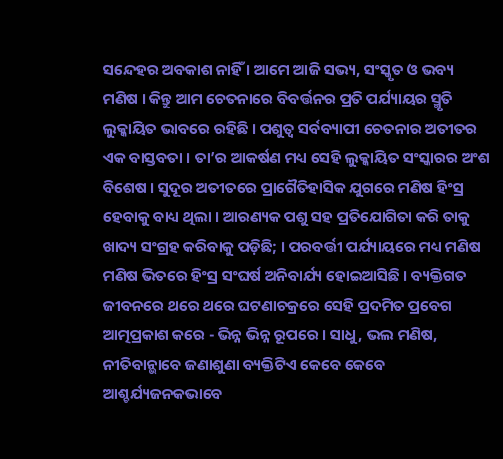ସନ୍ଦେହର ଅବକାଶ ନାହିଁ । ଆମେ ଆଜି ସଭ୍ୟ, ସଂସ୍କୃତ ଓ ଭବ୍ୟ ମଣିଷ । କିନ୍ତୁ ଆମ ଚେତନାରେ ବିବର୍ତ୍ତନର ପ୍ରତି ପର୍ଯ୍ୟାୟର ସ୍ମୃତି ଲୁକ୍କାୟିତ ଭାବରେ ରହିଛି । ପଶୁତ୍ବ ସର୍ବବ୍ୟାପୀ ଚେତନାର ଅତୀତର ଏକ ବାସ୍ତବତା । ତା’ର ଆକର୍ଷଣ ମଧ୍ୟ ସେହି ଲୁକ୍କାୟିତ ସଂସ୍କାରର ଅଂଶ ବିଶେଷ । ସୁଦୂର ଅତୀତରେ ପ୍ରାଗୈତିହାସିକ ଯୁଗରେ ମଣିଷ ହିଂସ୍ର ହେବାକୁ ବାଧ୍ୟ ଥିଲା । ଆରଣ୍ୟକ ପଶୁ ସହ ପ୍ରତିଯୋଗିତା କରି ତାକୁ ଖାଦ୍ୟ ସଂଗ୍ରହ କରିବାକୁ ପଡ଼ିଛି; । ପରବର୍ତ୍ତୀ ପର୍ଯ୍ୟାୟରେ ମଧ୍ୟ ମଣିଷ ମଣିଷ ଭିତରେ ହିଂସ୍ର ସଂଘର୍ଷ ଅନିବାର୍ଯ୍ୟ ହୋଇଆସିଛି । ବ୍ୟକ୍ତିଗତ ଜୀବନରେ ଥରେ ଥରେ ଘଟଣାଚକ୍ରରେ ସେହି ପ୍ରଦମିତ ପ୍ରବେଗ ଆତ୍ମପ୍ରକାଶ କରେ - ଭିନ୍ନ ଭିନ୍ନ ରୂପରେ । ସାଧୁ, ଭଲ ମଣିଷ, ନୀତିବାନ୍ଭାବେ ଜଣାଶୁଣା ବ୍ୟକ୍ତିଟିଏ କେବେ କେବେ ଆଶ୍ଚର୍ଯ୍ୟଜନକଭାବେ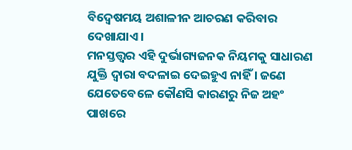ବିଦ୍ବେଷମୟ ଅଶାଳୀନ ଆଚରଣ କରିବାର ଦେଖାଯାଏ ।
ମନସ୍ତତ୍ତ୍ବର ଏହି ଦୁର୍ଭାଗ୍ୟଜନକ ନିୟମକୁ ସାଧାରଣ ଯୁକ୍ତି ଦ୍ଵାରା ବଦଳାଇ ଦେଇହୁଏ ନାହିଁ । ଜଣେ ଯେତେବେଳେ କୌଣସି କାରଣରୁ ନିଜ ଅହଂ ପାଖରେ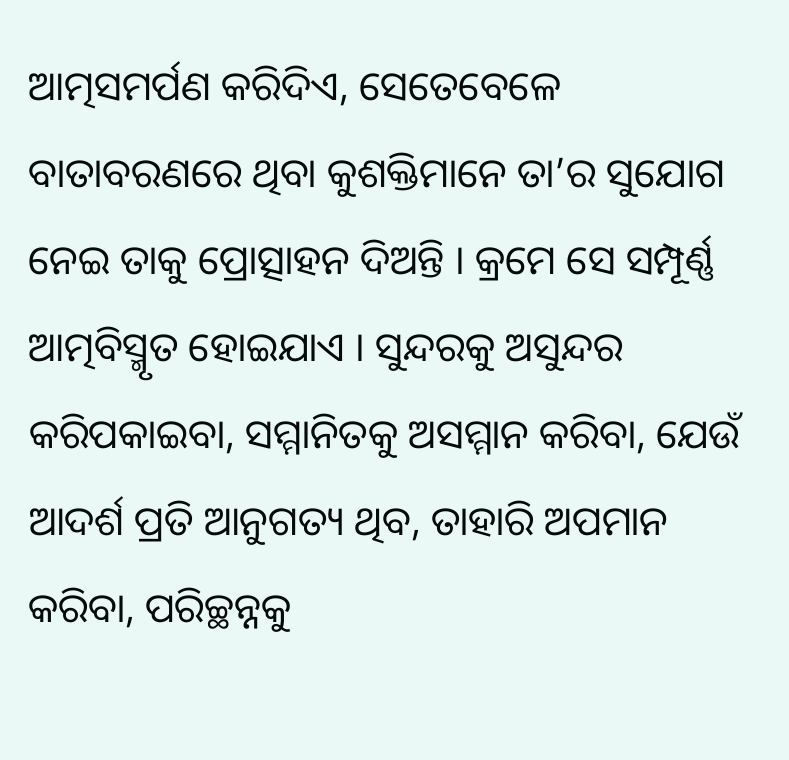ଆତ୍ମସମର୍ପଣ କରିଦିଏ, ସେତେବେଳେ ବାତାବରଣରେ ଥିବା କୁଶକ୍ତିମାନେ ତା’ର ସୁଯୋଗ ନେଇ ତାକୁ ପ୍ରୋତ୍ସାହନ ଦିଅନ୍ତି । କ୍ରମେ ସେ ସମ୍ପୂର୍ଣ୍ଣ ଆତ୍ମବିସ୍ମୃତ ହୋଇଯାଏ । ସୁନ୍ଦରକୁ ଅସୁନ୍ଦର କରିପକାଇବା, ସମ୍ମାନିତକୁ ଅସମ୍ମାନ କରିବା, ଯେଉଁ ଆଦର୍ଶ ପ୍ରତି ଆନୁଗତ୍ୟ ଥିବ, ତାହାରି ଅପମାନ କରିବା, ପରିଚ୍ଛନ୍ନକୁ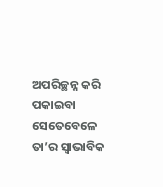ଅପରିଚ୍ଛନ୍ନ କରି ପକାଇବା ସେତେବେଳେ ତା’ର ସ୍ବାଭାବିକ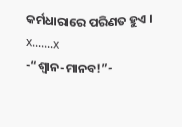କର୍ମଧାରାରେ ପରିଣତ ହୁଏ ।
x.......x
-“ଶ୍ବାନ-ମାନବ!”-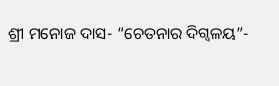ଶ୍ରୀ ମନୋଜ ଦାସ- “ଚେତନାର ଦିଗ୍ବଳୟ”-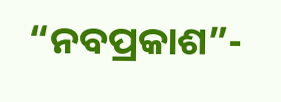“ନବପ୍ରକାଶ”-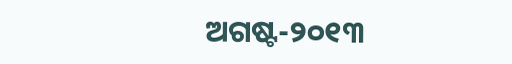ଅଗଷ୍ଟ-୨୦୧୩